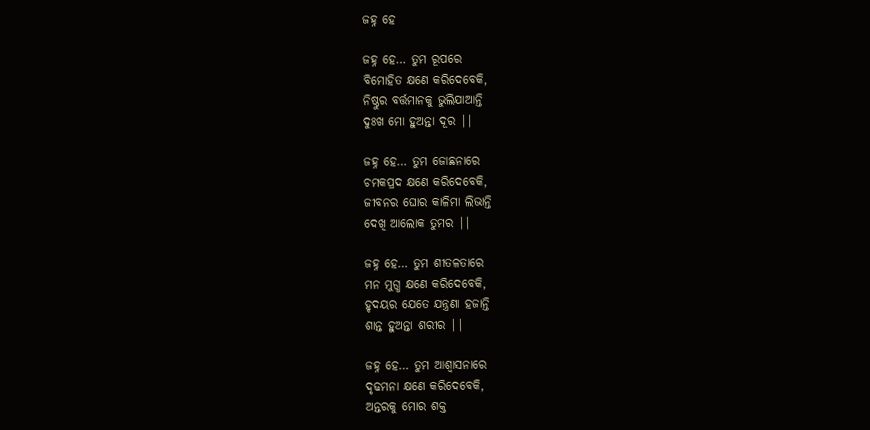ଜହ୍ନ ହେ

ଜହ୍ନ ହେ… ତୁମ ରୂପରେ
ବିମୋହିତ କ୍ଷଣେ କରିଦେବେକି,
ନିଷ୍ଠୁର ବର୍ତ୍ତମାନକୁ ଭୁଲିଯାଆନ୍ତି
ଦୁଃଖ ମୋ ହୁଅନ୍ତା ଦୂର ||

ଜହ୍ନ ହେ… ତୁମ ଜୋଛନାରେ
ଚମକପ୍ରଦ କ୍ଷଣେ କରିଦେବେକି,
ଜୀବନର ଘୋର କାଳିମା ଲିଭାନ୍ତି
ଦେଖି ଆଲୋକ ତୁମର ||

ଜହ୍ନ ହେ… ତୁମ ଶୀତଳତାରେ
ମନ ମୁଗ୍ଧ କ୍ଷଣେ କରିଦେବେକି,
ହୃଦୟର ଯେତେ ଯନ୍ତ୍ରଣା ହଜାନ୍ତି
ଶାନ୍ତ ହୁଅନ୍ତା ଶରୀର ||

ଜହ୍ନ ହେ… ତୁମ ଆଶ୍ୱାସନାରେ
ଦୃଢମନା କ୍ଷଣେ କରିଦେବେକି,
ଅନ୍ତରକୁ ମୋର ଶକ୍ତ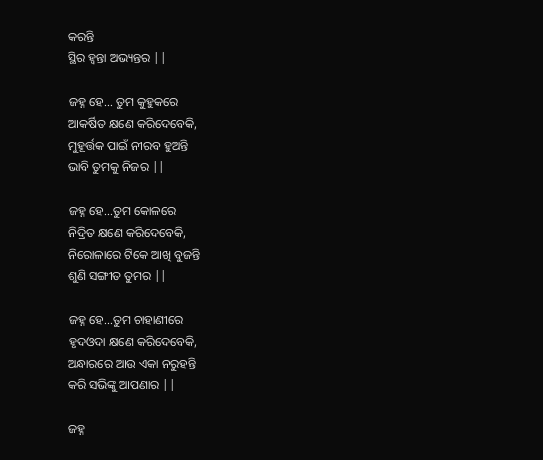କରନ୍ତି
ସ୍ଥିର ହ୍ଵନ୍ତା ଅଭ୍ୟନ୍ତର ||

ଜହ୍ନ ହେ… ତୁମ କୁହୁକରେ
ଆକର୍ଷିତ କ୍ଷଣେ କରିଦେବେକି,
ମୁହୂର୍ତ୍ତକ ପାଇଁ ନୀରବ ହୁଅନ୍ତି
ଭାବି ତୁମକୁ ନିଜର ||

ଜହ୍ନ ହେ…ତୁମ କୋଳରେ
ନିଦ୍ରିତ କ୍ଷଣେ କରିଦେବେକି,
ନିରୋଳାରେ ଟିକେ ଆଖି ବୁଜନ୍ତି
ଶୁଣି ସଙ୍ଗୀତ ତୁମର ||

ଜହ୍ନ ହେ…ତୁମ ଚାହାଣୀରେ
ହୃଦଓଦା କ୍ଷଣେ କରିଦେବେକି,
ଅନ୍ଧାରରେ ଆଉ ଏକା ନରୁହନ୍ତି
କରି ସଭିଙ୍କୁ ଆପଣାର ||

ଜହ୍ନ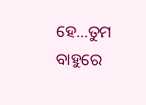ହେ…ତୁମ ବାହୁରେ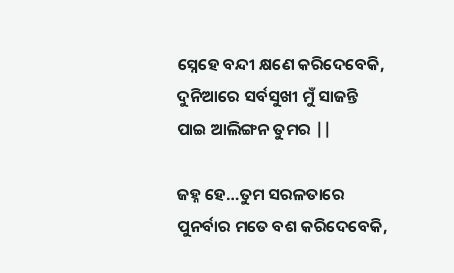ସ୍ନେହେ ବନ୍ଦୀ କ୍ଷଣେ କରିଦେବେକି,
ଦୁନିଆରେ ସର୍ବସୁଖୀ ମୁଁ ସାଜନ୍ତି
ପାଇ ଆଲିଙ୍ଗନ ତୁମର ||

ଜହ୍ନ ହେ…ତୁମ ସରଳତାରେ
ପୁନର୍ବାର ମତେ ବଶ କରିଦେବେକି,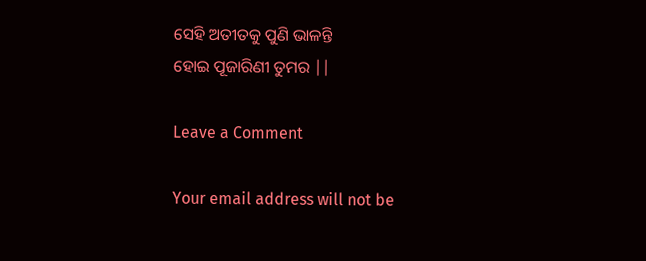ସେହି ଅତୀତକୁ ପୁଣି ଭାଳନ୍ତି
ହୋଇ ପୂଜାରିଣୀ ତୁମର ||

Leave a Comment

Your email address will not be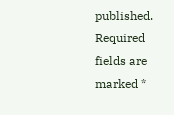published. Required fields are marked *